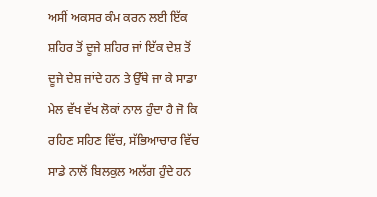ਅਸੀਂ ਅਕਸਰ ਕੰਮ ਕਰਨ ਲਈ ਇੱਕ ਸ਼ਹਿਰ ਤੋਂ ਦੂਜੇ ਸ਼ਹਿਰ ਜਾਂ ਇੱਕ ਦੇਸ਼ ਤੋਂ ਦੂਜੇ ਦੇਸ਼ ਜਾਂਦੇ ਹਨ ਤੇ ਉੱਥੇ ਜਾ ਕੇ ਸਾਡਾ ਮੇਲ ਵੱਖ ਵੱਖ ਲੋਕਾਂ ਨਾਲ ਹੁੰਦਾ ਹੈ ਜੋ ਕਿ ਰਹਿਣ ਸਹਿਣ ਵਿੱਚ, ਸੱਭਿਆਚਾਰ ਵਿੱਚ ਸਾਡੇ ਨਾਲੋਂ ਬਿਲਕੁਲ ਅਲੱਗ ਹੁੰਦੇ ਹਨ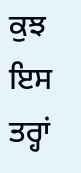ਕੁਝ ਇਸ ਤਰ੍ਹਾਂ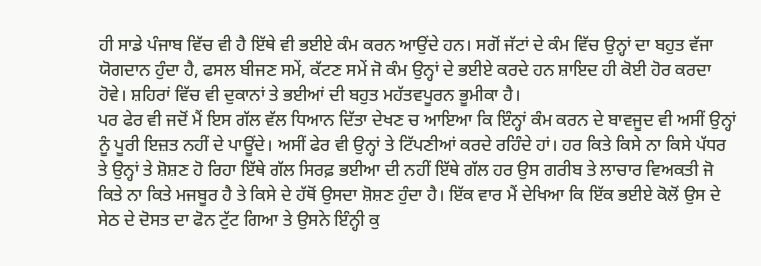ਹੀ ਸਾਡੇ ਪੰਜਾਬ ਵਿੱਚ ਵੀ ਹੈ ਇੱਥੇ ਵੀ ਭਈਏ ਕੰਮ ਕਰਨ ਆਉਂਦੇ ਹਨ। ਸਗੋਂ ਜੱਟਾਂ ਦੇ ਕੰਮ ਵਿੱਚ ਉਨ੍ਹਾਂ ਦਾ ਬਹੁਤ ਵੱਜਾ ਯੋਗਦਾਨ ਹੁੰਦਾ ਹੈ, ਫਸਲ ਬੀਜਣ ਸਮੇਂ, ਕੱਟਣ ਸਮੇਂ ਜੋ ਕੰਮ ਉਨ੍ਹਾਂ ਦੇ ਭਈਏ ਕਰਦੇ ਹਨ ਸ਼ਾਇਦ ਹੀ ਕੋਈ ਹੋਰ ਕਰਦਾ ਹੋਵੇ। ਸ਼ਹਿਰਾਂ ਵਿੱਚ ਵੀ ਦੁਕਾਨਾਂ ਤੇ ਭਈਆਂ ਦੀ ਬਹੁਤ ਮਹੱਤਵਪੂਰਨ ਭੂਮੀਕਾ ਹੈ।
ਪਰ ਫੇਰ ਵੀ ਜਦੋਂ ਮੈਂ ਇਸ ਗੱਲ ਵੱਲ ਧਿਆਨ ਦਿੱਤਾ ਦੇਖਣ ਚ ਆਇਆ ਕਿ ਇੰਨ੍ਹਾਂ ਕੰਮ ਕਰਨ ਦੇ ਬਾਵਜੂਦ ਵੀ ਅਸੀਂ ਉਨ੍ਹਾਂ ਨੂੰ ਪੂਰੀ ਇਜ਼ਤ ਨਹੀਂ ਦੇ ਪਾਊਂਦੇ। ਅਸੀਂ ਫੇਰ ਵੀ ਉਨ੍ਹਾਂ ਤੇ ਟਿੱਪਣੀਆਂ ਕਰਦੇ ਰਹਿੰਦੇ ਹਾਂ। ਹਰ ਕਿਤੇ ਕਿਸੇ ਨਾ ਕਿਸੇ ਪੱਧਰ ਤੇ ਉਨ੍ਹਾਂ ਤੇ ਸ਼ੋਸ਼ਣ ਹੋ ਰਿਹਾ ਇੱਥੇ ਗੱਲ ਸਿਰਫ਼ ਭਈਆ ਦੀ ਨਹੀਂ ਇੱਥੇ ਗੱਲ ਹਰ ਉਸ ਗਰੀਬ ਤੇ ਲਾਚਾਰ ਵਿਅਕਤੀ ਜੋ ਕਿਤੇ ਨਾ ਕਿਤੇ ਮਜਬੂਰ ਹੈ ਤੇ ਕਿਸੇ ਦੇ ਹੱਥੋਂ ਉਸਦਾ ਸ਼ੋਸ਼ਣ ਹੁੰਦਾ ਹੈ। ਇੱਕ ਵਾਰ ਮੈਂ ਦੇਖਿਆ ਕਿ ਇੱਕ ਭਈਏ ਕੋਲੋਂ ਉਸ ਦੇ ਸੇਠ ਦੇ ਦੋਸਤ ਦਾ ਫੋਨ ਟੁੱਟ ਗਿਆ ਤੇ ਉਸਨੇ ਇੰਨ੍ਹੀ ਕੁ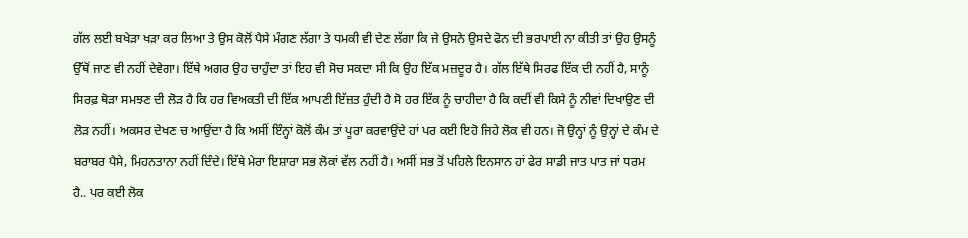ਗੱਲ ਲਈ ਬਖੇੜਾ ਖੜਾ ਕਰ ਲਿਆ ਤੇ ਉਸ ਕੋਲੋਂ ਪੈਸੇ ਮੰਗਣ ਲੱਗਾ ਤੇ ਧਮਕੀ ਵੀ ਦੇਣ ਲੱਗਾ ਕਿ ਜੇ ਉਸਨੇ ਉਸਦੇ ਫੋਨ ਦੀ ਭਰਪਾਈ ਨਾ ਕੀਤੀ ਤਾਂ ਉਹ ਉਸਨੂੰ ਉੱਥੋਂ ਜਾਣ ਵੀ ਨਹੀਂ ਦੇਵੇਗਾ। ਇੱਥੇ ਅਗਰ ਉਹ ਚਾਹੁੰਦਾ ਤਾਂ ਇਹ ਵੀ ਸੋਚ ਸਕਦਾ ਸੀ ਕਿ ਉਹ ਇੱਕ ਮਜ਼ਦੂਰ ਹੈ। ਗੱਲ ਇੱਥੇ ਸਿਰਫ ਇੱਕ ਦੀ ਨਹੀਂ ਹੈ, ਸਾਨੂੰ ਸਿਰਫ਼ ਥੋੜਾ ਸਮਝਣ ਦੀ ਲੋੜ ਹੈ ਕਿ ਹਰ ਵਿਅਕਤੀ ਦੀ ਇੱਕ ਆਪਣੀ ਇੱਜ਼ਤ ਹੁੰਦੀ ਹੈ ਸੋ ਹਰ ਇੱਕ ਨੂੰ ਚਾਹੀਦਾ ਹੈ ਕਿ ਕਦੀਂ ਵੀ ਕਿਸੇ ਨੂੰ ਨੀਵਾਂ ਦਿਖਾਉਣ ਦੀ ਲੋੜ ਨਹੀਂ। ਅਕਸਰ ਦੇਖਣ ਚ ਆਉਂਦਾ ਹੈ ਕਿ ਅਸੀਂ ਇੰਨ੍ਹਾਂ ਕੋਲੋਂ ਕੰਮ ਤਾਂ ਪੂਰਾ ਕਰਵਾਉਂਦੇ ਹਾਂ ਪਰ ਕਈ ਇਹੋ ਜਿਹੇ ਲੋਕ ਵੀ ਹਨ। ਜੋ ਉਨ੍ਹਾਂ ਨੂੰ ਉਨ੍ਹਾਂ ਦੇ ਕੰਮ ਦੇ ਬਰਾਬਰ ਪੈਸੇ, ਮਿਹਨਤਾਨਾ ਨਹੀਂ ਦਿੰਦੇ। ਇੱਥੇ ਮੇਰਾ ਇਸ਼ਾਰਾ ਸਭ ਲੋਕਾਂ ਵੱਲ ਨਹੀਂ ਹੈ। ਅਸੀਂ ਸਭ ਤੋਂ ਪਹਿਲੇ ਇਨਸਾਨ ਹਾਂ ਫੇਰ ਸਾਡੀ ਜਾਤ ਪਾਤ ਜਾਂ ਧਰਮ ਹੈ.. ਪਰ ਕਈ ਲੋਕ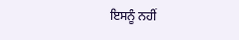ਇਸਨੂੰ ਨਹੀਂ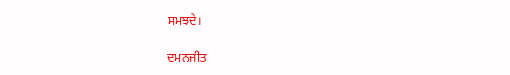ਸਮਝਦੇ।

ਦਮਨਜੀਤ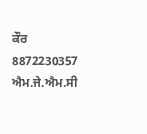ਕੌਰ
8872230357
ਐਮ.ਜੇ.ਐਮ.ਸੀ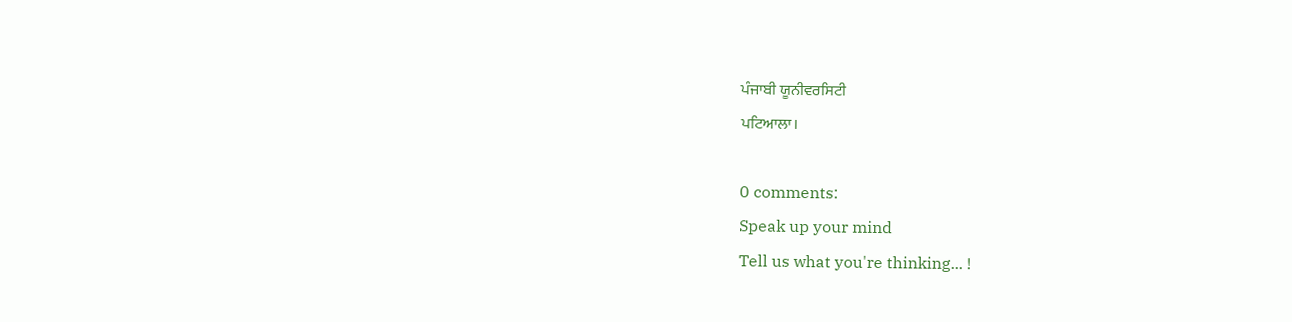ਪੰਜਾਬੀ ਯੂਨੀਵਰਸਿਟੀ
ਪਟਿਆਲਾ।

0 comments:
Speak up your mind
Tell us what you're thinking... !